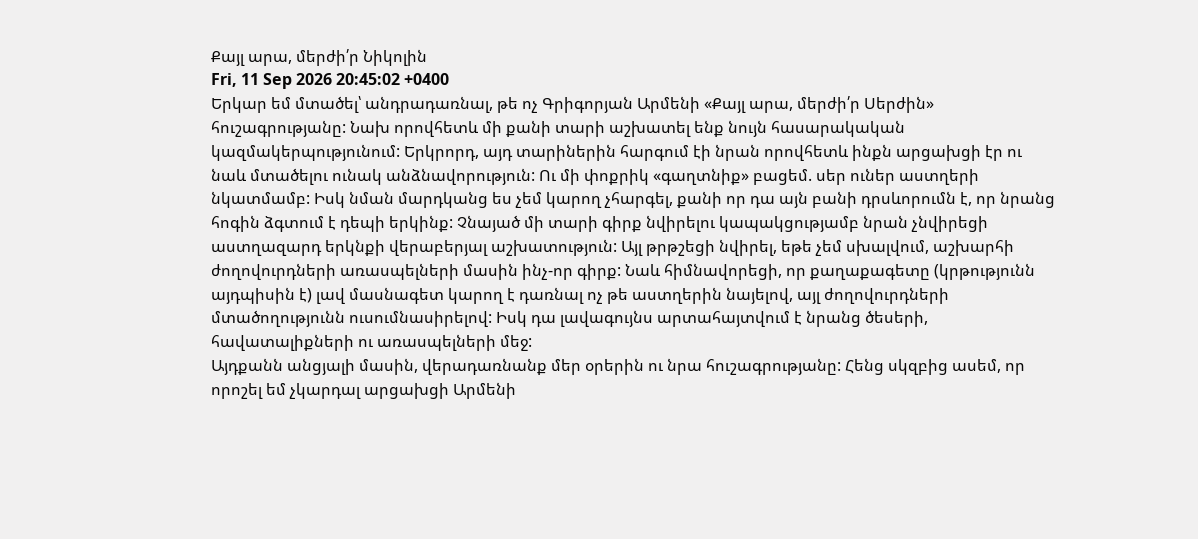Քայլ արա, մերժի՛ր Նիկոլին
Fri, 11 Sep 2026 20:45:02 +0400
Երկար եմ մտածել՝ անդրադառնալ, թե ոչ Գրիգորյան Արմենի «Քայլ արա, մերժի՛ր Սերժին» հուշագրությանը: Նախ որովհետև մի քանի տարի աշխատել ենք նույն հասարակական կազմակերպությունում: Երկրորդ, այդ տարիներին հարգում էի նրան որովհետև ինքն արցախցի էր ու նաև մտածելու ունակ անձնավորություն: Ու մի փոքրիկ «գաղտնիք» բացեմ. սեր ուներ աստղերի նկատմամբ: Իսկ նման մարդկանց ես չեմ կարող չհարգել, քանի որ դա այն բանի դրսևորումն է, որ նրանց հոգին ձգտում է դեպի երկինք: Չնայած մի տարի գիրք նվիրելու կապակցությամբ նրան չնվիրեցի աստղազարդ երկնքի վերաբերյալ աշխատություն: Այլ թրթշեցի նվիրել, եթե չեմ սխալվում, աշխարհի ժողովուրդների առասպելների մասին ինչ-որ գիրք: Նաև հիմնավորեցի, որ քաղաքագետը (կրթությունն այդպիսին է) լավ մասնագետ կարող է դառնալ ոչ թե աստղերին նայելով, այլ ժողովուրդների մտածողությունն ուսումնասիրելով: Իսկ դա լավագույնս արտահայտվում է նրանց ծեսերի, հավատալիքների ու առասպելների մեջ:
Այդքանն անցյալի մասին, վերադառնանք մեր օրերին ու նրա հուշագրությանը: Հենց սկզբից ասեմ, որ որոշել եմ չկարդալ արցախցի Արմենի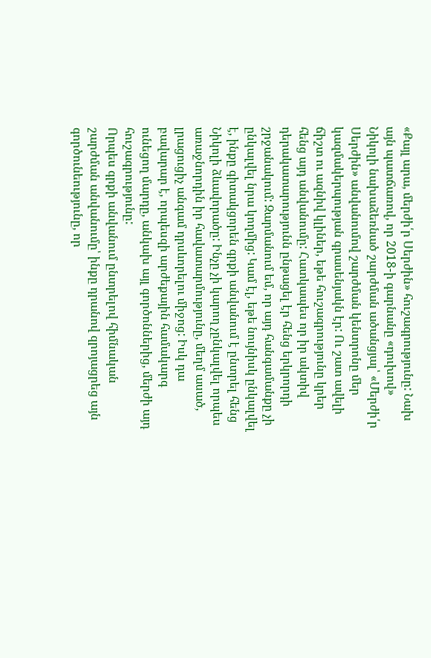«Քայլ արա, մերժի՛ր Սերժին» հուշագրությունը: Նախ այն պատճառով, որ 2018-ի գարնանը «դուխով» Նիկոլի նախաձեռնած շարժման ածանցյալ՝ «Մերժի՛ր Սերժին» անվանումով շարժման կենտրոնը մեր կազմակերպության գրասենյակն էր: Ու շատ ավելի ճիշտ ու ազնիվ կլիներ, եթե հուշագրությունը կրեր հենց այդ անվանումը: Հատկապես որ իր ակտիվ դերակատարությունն ընթացել էր հենց երկրորդի շրջանակում: Զարմանում եմ, որ այդ հանգամանքը չի ընկալվել նրա կողմից: Կամ էլ, եթե նույնիսկ ընկալվել է, ինքը գիտակցորեն գրքի անվանում է ընտրել հենց Նիկոլի ձևավորածը: Ինչը չի կարող չընկալվել որպես առաջնորդին իր հավատարմությունը, մեղմ ասած, լրացուցիչ անգամ դրսևորելու միջոց: Իսկ դա բավարար է, որպեսզի արժեքային համակարգ ունեցող մարդը, անկախ այլ գործոններից, մերժի այդ հուշագրությունը:
Որպես գրքի անվանում ընտրելով հիմնական շարժման անվանումը՝ ինքը դրանով զրոյացրեց այն գործունեությունը, որ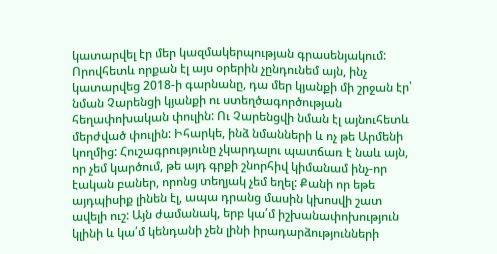կատարվել էր մեր կազմակերպության գրասենյակում: Որովհետև որքան էլ այս օրերին չընդունեմ այն, ինչ կատարվեց 2018-ի գարնանը, դա մեր կյանքի մի շրջան էր՝ նման Չարենցի կյանքի ու ստեղծագործության հեղափոխական փուլին: Ու Չարենցվի նման էլ այնուհետև մերժված փուլին: Իհարկե, ինձ նմանների և ոչ թե Արմենի կողմից: Հուշագրությունը չկարդալու պատճառ է նաև այն, որ չեմ կարծում, թե այդ գրքի շնորհիվ կիմանամ ինչ-որ էական բաներ, որոնց տեղյակ չեմ եղել: Քանի որ եթե այդպիսիք լինեն էլ, ապա դրանց մասին կխոսվի շատ ավելի ուշ: Այն ժամանակ, երբ կա՛մ իշխանափոխություն կլինի և կա՛մ կենդանի չեն լինի իրադարձությունների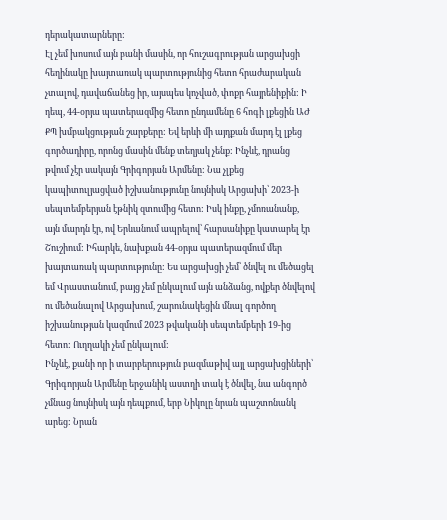դերակատարները:
Էլ չեմ խոսում այն բանի մասին, որ հուշագրության արցախցի հեղինակը խայտառակ պարտությունից հետո հրաժարական չտալով, դավաճանեց իր, այսպես կոչված, փոքր հայրենիքին: Ի դեպ, 44-օրյա պատերազմից հետո ընդամենը 6 հոգի լքեցին ԱԺ ՔՊ խմբակցության շարքերը: Եվ երևի մի այդքան մարդ էլ լքեց գործադիրը, որոնց մասին մենք տեղյակ չենք: Ինչևէ, դրանց թվում չէր սակայն Գրիգորյան Արմենը: Նա չլքեց կապիտուլյացված իշխանությունը նույնիսկ Արցախի՝ 2023-ի սեպտեմբերյան էթնիկ զտումից հետո: Իսկ ինքը, չմոռանանք, այն մարդն էր, ով Երևանում ապրելով՝ հարսանիքը կատարել էր Շուշիում: Իհարկե, նախքան 44-օրյա պատերազմում մեր խայտառակ պարտությունը: Ես արցախցի չեմ՝ ծնվել ու մեծացել եմ Վրաստանում, բայց չեմ ընկալում այն անձանց, ովքեր ծնվելով ու մեծանալով Արցախում, շարունակեցին մնալ գործող իշխանության կազմում 2023 թվականի սեպտեմբերի 19-ից հետո: Ուղղակի չեմ ընկալում:
Ինչևէ, քանի որ ի տարբերություն բազմաթիվ այլ արցախցիների՝ Գրիգորյան Արմենը երջանիկ աստղի տակ է ծնվել, նա անգործ չմնաց նույնիսկ այն դեպքում, երբ Նիկոլը նրան պաշտոնանկ արեց: Նրան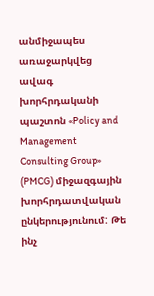անմիջապես առաջարկվեց ավագ խորհրդականի պաշտոն «Policy and Management Consulting Group» (PMCG) միջազգային խորհրդատվական ընկերությունում: Թե ինչ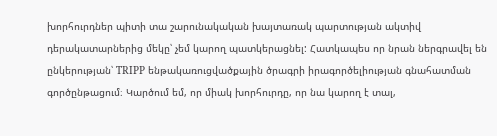խորհուրդներ պիտի տա շարունակական խայտառակ պարտության ակտիվ դերակատարներից մեկը՝ չեմ կարող պատկերացնել: Հատկապես որ նրան ներգրավել են ընկերության՝ TRIPP ենթակառուցվածքային ծրագրի իրագործելիության գնահատման գործընթացում։ Կարծում եմ, որ միակ խորհուրդը, որ նա կարող է տալ,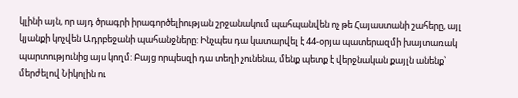կլինի այն, որ այդ ծրագրի իրագործելիության շրջանակում պահպանվեն ոչ թե Հայաստանի շահերը, այլ կյանքի կոչվեն Ադրբեջանի պահանջները: Ինչպես դա կատարվել է 44-օրյա պատերազմի խայտառակ պարտությունից այս կողմ: Բայց որպեսզի դա տեղի չունենա, մենք պետք է վերջնական քայլն անենք՝ մերժելով Նիկոլին ու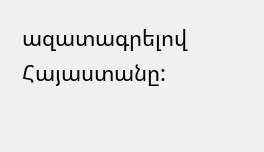ազատագրելով Հայաստանը: